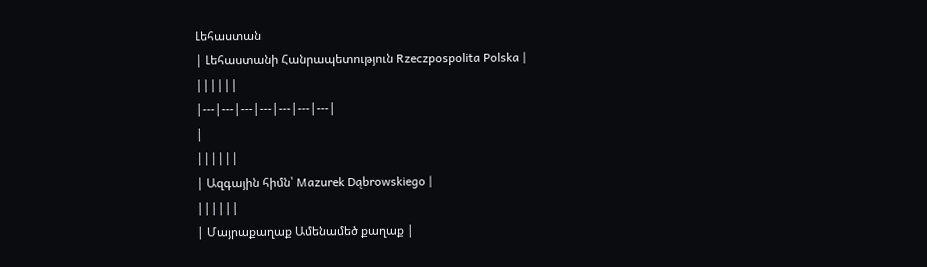Լեհաստան
| Լեհաստանի Հանրապետություն Rzeczpospolita Polska |
||||||
|---|---|---|---|---|---|---|
|
||||||
| Ազգային հիմն՝ Mazurek Dąbrowskiego |
||||||
| Մայրաքաղաք Ամենամեծ քաղաք |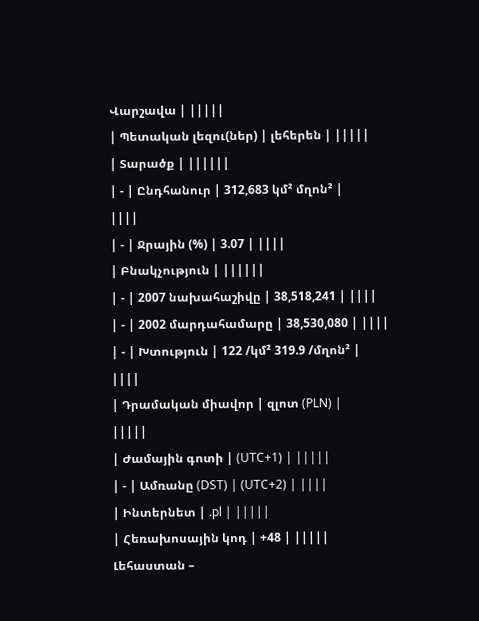Վարշավա | |||||
| Պետական լեզու(ներ) | լեհերեն | |||||
| Տարածք | ||||||
| - | Ընդհանուր | 312,683 կմ² մղոն² |
||||
| - | Ջրային (%) | 3.07 | ||||
| Բնակչություն | ||||||
| - | 2007 նախահաշիվը | 38,518,241 | ||||
| - | 2002 մարդահամարը | 38,530,080 | ||||
| - | Խտություն | 122 /կմ² 319.9 /մղոն² |
||||
| Դրամական միավոր | զլոտ (PLN) |
|||||
| Ժամային գոտի | (UTC+1) | |||||
| - | Ամռանը (DST) | (UTC+2) | ||||
| Ինտերնետ | .pl | |||||
| Հեռախոսային կոդ | +48 | |||||
Լեհաստան –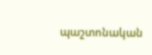պաշտոնական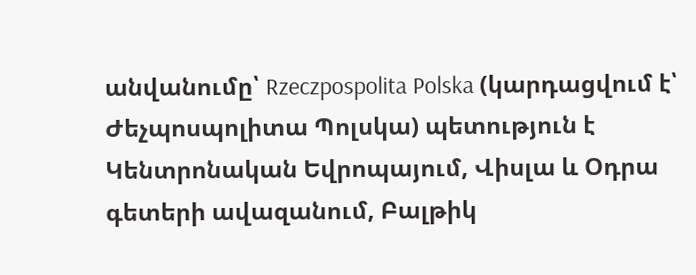անվանումը՝ Rzeczpospolita Polska (կարդացվում է՝ Ժեչպոսպոլիտա Պոլսկա) պետություն է Կենտրոնական Եվրոպայում, Վիսլա և Օդրա գետերի ավազանում, Բալթիկ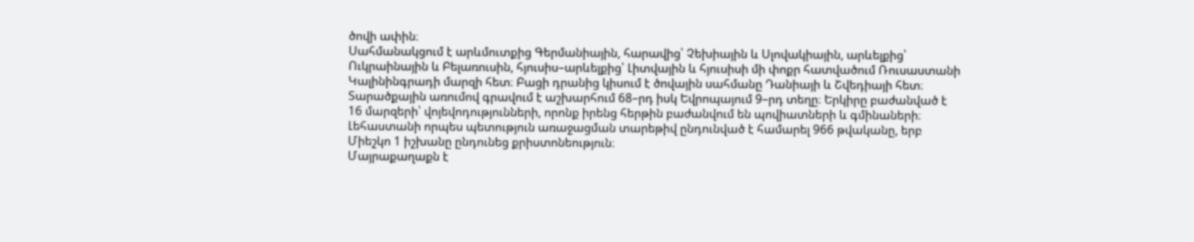ծովի ափին։
Սահմանակցում է արևմուտքից Գերմանիային, հարավից՝ Չեխիային և Սլովակիային, արևելքից՝ Ուկրաինային և Բելառուսին, հյուսիս–արևելքից՝ Լիտվային և հյուսիսի մի փոքր հատվածում Ռուսաստանի Կալինինգրադի մարզի հետ։ Բացի դրանից կիսում է ծովային սահմանը Դանիայի և Շվեդիայի հետ։
Տարածքային առումով գրավում է աշխարհում 68–րդ իսկ Եվրոպայում 9–րդ տեղը։ Երկիրը բաժանված է 16 մարզերի՝ վոյեվոդությունների, որոնք իրենց հերթին բաժանվում են պովիատների և գմինաների։
Լեհաստանի որպես պետություն առաջացման տարեթիվ ընդունված է համարել 966 թվականը, երբ Միեշկո 1 իշխանը ընդունեց քրիստոնեություն։
Մայրաքաղաքն է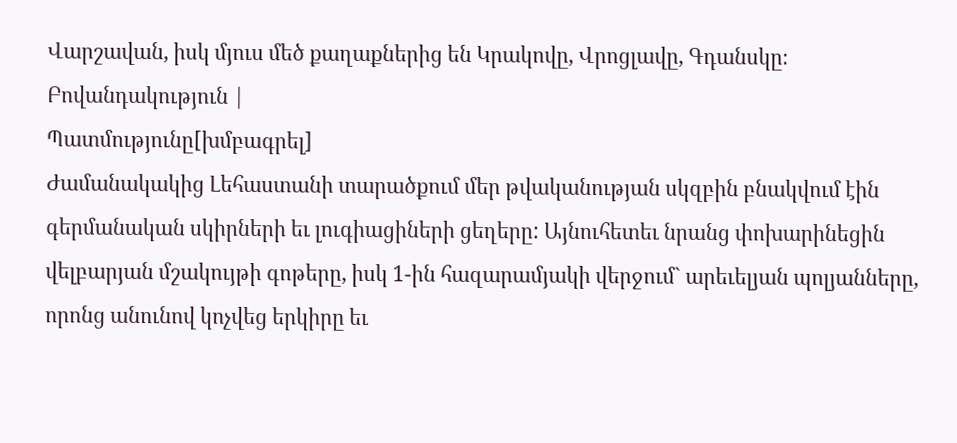Վարշավան, իսկ մյուս մեծ քաղաքներից են Կրակովը, Վրոցլավը, Գդանսկը։
Բովանդակություն |
Պատմությունը[խմբագրել]
Ժամանակակից Լեհաստանի տարածքում մեր թվականության սկզբին բնակվում էին գերմանական սկիրների եւ լուգիացիների ցեղերը: Այնուհետեւ նրանց փոխարինեցին վելբարյան մշակույթի գոթերը, իսկ 1-ին հազարամյակի վերջում` արեւելյան պոլյանները, որոնց անունով կոչվեց երկիրը եւ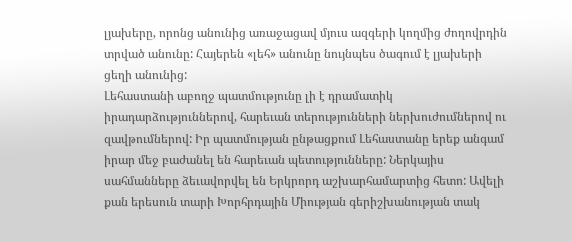լյախերը, որոնց անունից առաջացավ մյուս ազգերի կողմից ժողովրդին տրված անունը: Հայերեն «լեհ» անունը նույնպես ծագում է լյախերի ցեղի անունից:
Լեհաստանի աբողջ պատմությունը լի է դրամատիկ իրադարձություններով, հարեւան տերությունների ներխուժումներով ու զավթումներով: Իր պատմության ընթացքում Լեհաստանը երեք անգամ իրար մեջ բաժանել են հարեւան պետությունները: Ներկայիս սահմանները ձեւավորվել են Երկրորդ աշխարհամարտից հետո: Ավելի քան երեսուն տարի Խորհրդային Միության գերիշխանության տակ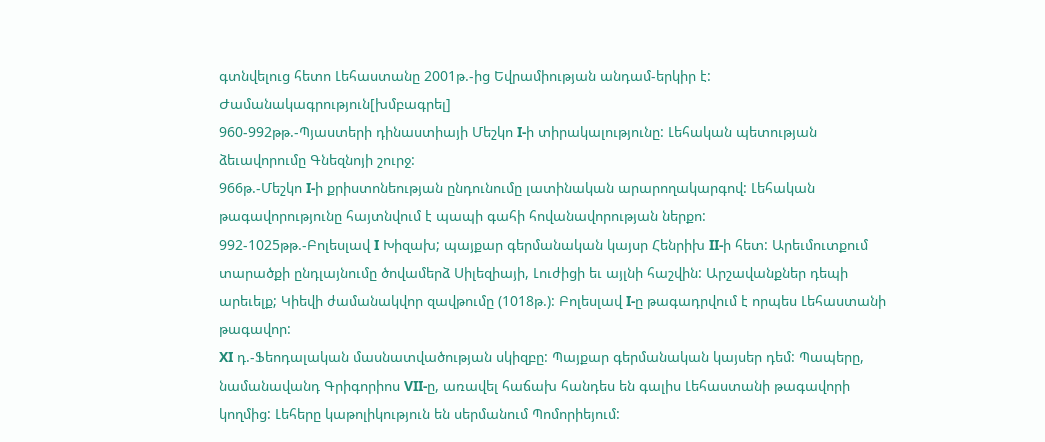գտնվելուց հետո Լեհաստանը 2001թ.-ից Եվրամիության անդամ-երկիր է:
Ժամանակագրություն[խմբագրել]
960-992թթ.-Պյաստերի դինաստիայի Մեշկո I-ի տիրակալությունը: Լեհական պետության ձեւավորումը Գնեզնոյի շուրջ:
966թ.-Մեշկո I-ի քրիստոնեության ընդունումը լատինական արարողակարգով: Լեհական թագավորությունը հայտնվում է պապի գահի հովանավորության ներքո:
992-1025թթ.-Բոլեսլավ I Խիզախ; պայքար գերմանական կայսր Հենրիխ II-ի հետ: Արեւմուտքում տարածքի ընդլայնումը ծովամերձ Սիլեզիայի, Լուժիցի եւ այլնի հաշվին: Արշավանքներ դեպի արեւելք; Կիեվի ժամանակվոր զավթումը (1018թ.): Բոլեսլավ I-ը թագադրվում է որպես Լեհաստանի թագավոր:
XI դ.-Ֆեոդալական մասնատվածության սկիզբը: Պայքար գերմանական կայսեր դեմ: Պապերը, նամանավանդ Գրիգորիոս VII-ը, առավել հաճախ հանդես են գալիս Լեհաստանի թագավորի կողմից: Լեհերը կաթոլիկություն են սերմանում Պոմորիեյում: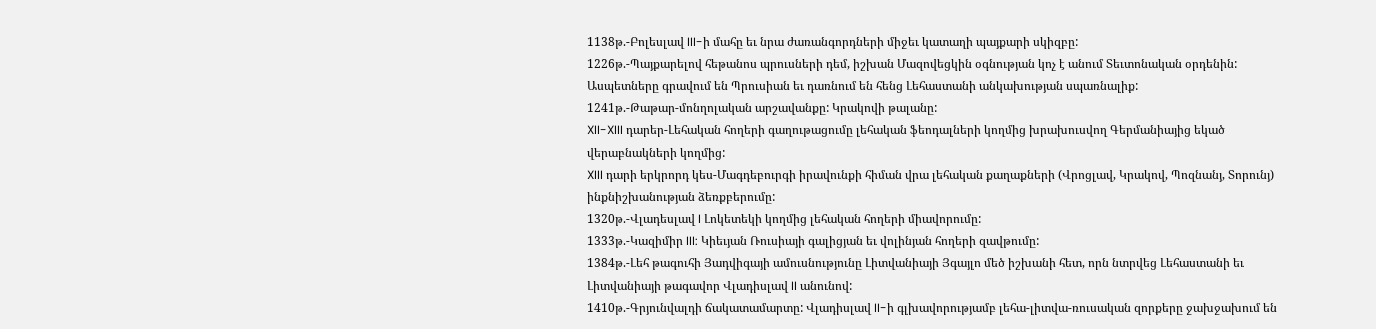1138թ.-Բոլեսլավ III-ի մահը եւ նրա ժառանգորդների միջեւ կատաղի պայքարի սկիզբը:
1226թ.-Պայքարելով հեթանոս պրուսների դեմ, իշխան Մազովեցկին օգնության կոչ է անում Տեւտոնական օրդենին: Ասպետները գրավում են Պրուսիան եւ դառնում են հենց Լեհաստանի անկախության սպառնալիք:
1241թ.-Թաթար-մոնղոլական արշավանքը: Կրակովի թալանը:
XII-XIII դարեր-Լեհական հողերի գաղութացումը լեհական ֆեոդալների կողմից խրախուսվող Գերմանիայից եկած վերաբնակների կողմից:
XIII դարի երկրորդ կես-Մագդեբուրգի իրավունքի հիման վրա լեհական քաղաքների (Վրոցլավ, Կրակով, Պոզնանյ, Տորունյ) ինքնիշխանության ձեռքբերումը:
1320թ.-Վլադեսլավ I Լոկետեկի կողմից լեհական հողերի միավորումը:
1333թ.-Կազիմիր III: Կիեւյան Ռուսիայի գալիցյան եւ վոլինյան հողերի զավթումը:
1384թ.-Լեհ թագուհի Յադվիգայի ամուսնությունը Լիտվանիայի Յգայլո մեծ իշխանի հետ, որն նտրվեց Լեհաստանի եւ Լիտվանիայի թագավոր Վլադիսլավ II անունով:
1410թ.-Գրյունվալդի ճակատամարտը: Վլադիսլավ II-ի գլխավորությամբ լեհա-լիտվա-ռուսական զորքերը ջախջախում են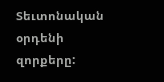Տեւտոնական օրդենի զորքերը: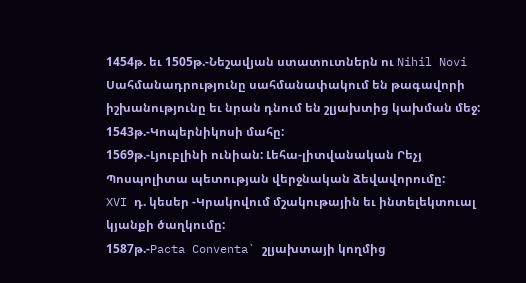1454թ. եւ 1505թ.-Նեշավյան ստատուտներն ու Nihil Novi Սահմանադրությունը սահմանափակում են թագավորի իշխանությունը եւ նրան դնում են շլյախտից կախման մեջ:
1543թ.-Կոպերնիկոսի մահը:
1569թ.-Լյուբլինի ունիան: Լեհա-լիտվանական Րեչյ Պոսպոլիտա պետության վերջնական ձեվավորումը:
XVI դ. կեսեր -Կրակովում մշակութային եւ ինտելեկտուալ կյանքի ծաղկումը:
1587թ.-Pacta Conventa` շլյախտայի կողմից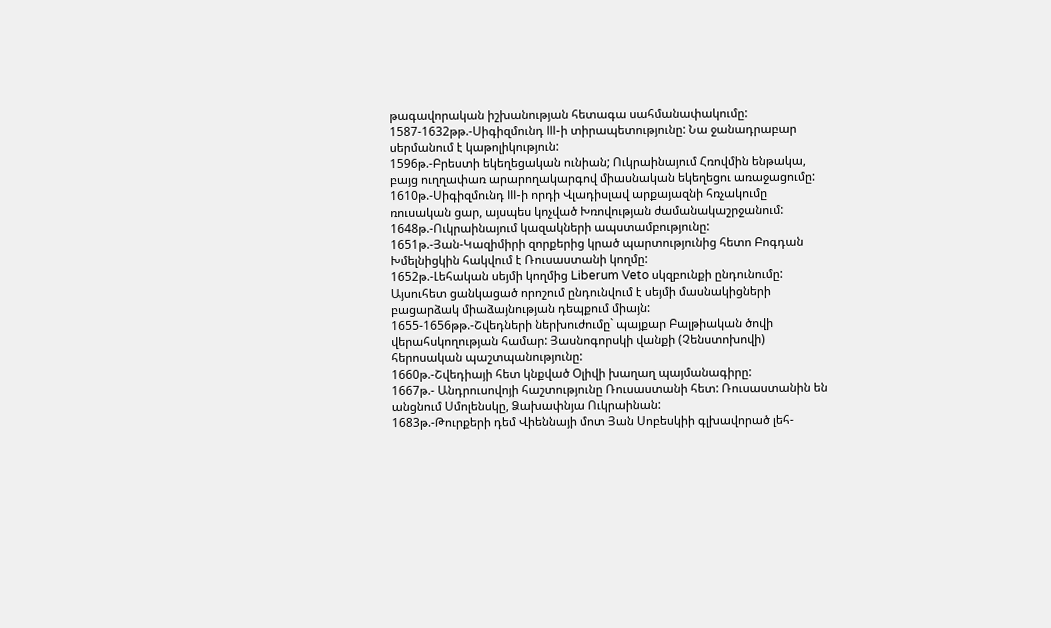թագավորական իշխանության հետագա սահմանափակումը:
1587-1632թթ.-Սիգիզմունդ III-ի տիրապետությունը: Նա ջանադրաբար սերմանում է կաթոլիկություն:
1596թ.-Բրեստի եկեղեցական ունիան; Ուկրաինայում Հռովմին ենթակա, բայց ուղղափառ արարողակարգով միասնական եկեղեցու առաջացումը:
1610թ.-Սիգիզմունդ III-ի որդի Վլադիսլավ արքայազնի հռչակումը ռուսական ցար, այսպես կոչված Խռովության ժամանակաշրջանում:
1648թ.-Ուկրաինայում կազակների ապստամբությունը:
1651թ.-Յան-Կազիմիրի զորքերից կրած պարտությունից հետո Բոգդան Խմելնիցկին հակվում է Ռուսաստանի կողմը:
1652թ.-Լեհական սեյմի կողմից Liberum Veto սկզբունքի ընդունումը: Այսուհետ ցանկացած որոշում ընդունվում է սեյմի մասնակիցների բացարձակ միաձայնության դեպքում միայն:
1655-1656թթ.-Շվեդների ներխուժումը` պայքար Բալթիական ծովի վերահսկողության համար: Յասնոգորսկի վանքի (Չենստոխովի) հերոսական պաշտպանությունը:
1660թ.-Շվեդիայի հետ կնքված Օլիվի խաղաղ պայմանագիրը:
1667թ.- Անդրուսովոյի հաշտությունը Ռուսաստանի հետ: Ռուսաստանին են անցնում Սմոլենսկը, Ձախափնյա Ուկրաինան:
1683թ.-Թուրքերի դեմ Վիեննայի մոտ Յան Սոբեսկիի գլխավորած լեհ-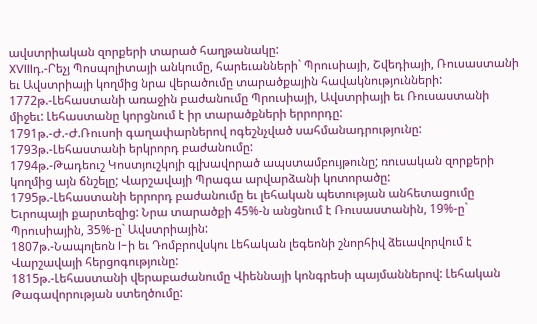ավստրիական զորքերի տարած հաղթանակը:
XVIIIդ.-Րեչյ Պոսպոլիտայի անկումը, հարեւանների` Պրուսիայի, Շվեդիայի, Ռուսաստանի եւ Ավստրիայի կողմից նրա վերածումը տարածքային հավակնությունների:
1772թ.-Լեհաստանի առաջին բաժանումը Պրուսիայի, Ավստրիայի եւ Ռուսաստանի միջեւ: Լեհաստանը կորցնում է իր տարածքների երրորդը:
1791թ.-Ժ.-Ժ.Ռուսոի գաղափարներով ոգեշնչված սահմանադրությունը:
1793թ.-Լեհաստանի երկրորդ բաժանումը:
1794թ.-Թադեուշ Կոստյուշկոյի գլխավորած ապստամբույթունը; ռուսական զորքերի կողմից այն ճնշելը; Վարշավայի Պրագա արվարձանի կոտորածը:
1795թ.-Լեհաստանի երրորդ բաժանումը եւ լեհական պետության անհետացումը Եւրոպայի քարտեզից: Նրա տարածքի 45%-ն անցնում է Ռուսաստանին, 19%-ը` Պրուսիային, 35%-ը` Ավստրիային:
1807թ.-Նապոլեոն I-ի եւ Դոմբրովսկու Լեհական լեգեոնի շնորհիվ ձեւավորվում է Վարշավայի հերցոգությունը:
1815թ.-Լեհաստանի վերաբաժանումը Վիեննայի կոնգրեսի պայմաններով: Լեհական Թագավորության ստեղծումը: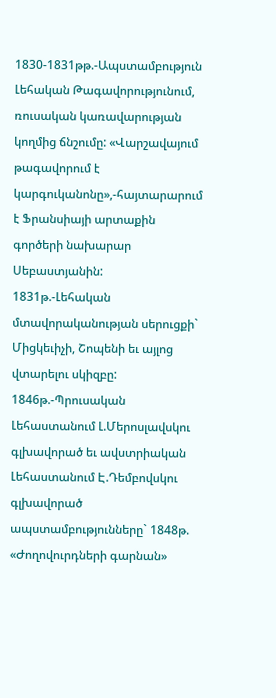1830-1831թթ.-Ապստամբություն Լեհական Թագավորությունում, ռուսական կառավարության կողմից ճնշումը: «Վարշավայում թագավորում է կարգուկանոնը»,-հայտարարում է Ֆրանսիայի արտաքին գործերի նախարար Սեբաստյանին:
1831թ.-Լեհական մտավորականության սերուցքի` Միցկեւիչի, Շոպենի եւ այլոց վտարելու սկիզբը:
1846թ.-Պրուսական Լեհաստանում Լ.Մերոսլավսկու գլխավորած եւ ավստրիական Լեհաստանում Է.Դեմբովսկու գլխավորած ապստամբությունները` 1848թ. «Ժողովուրդների գարնան»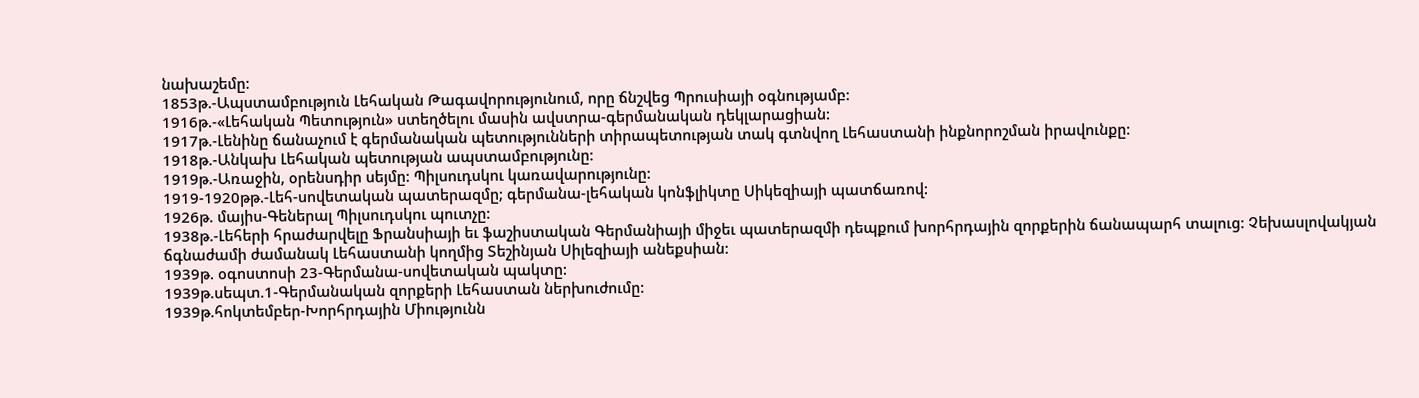նախաշեմը:
1853թ.-Ապստամբություն Լեհական Թագավորությունում, որը ճնշվեց Պրուսիայի օգնությամբ:
1916թ.-«Լեհական Պետություն» ստեղծելու մասին ավստրա-գերմանական դեկլարացիան:
1917թ.-Լենինը ճանաչում է գերմանական պետությունների տիրապետության տակ գտնվող Լեհաստանի ինքնորոշման իրավունքը:
1918թ.-Անկախ Լեհական պետության ապստամբությունը:
1919թ.-Առաջին, օրենսդիր սեյմը: Պիլսուդսկու կառավարությունը:
1919-1920թթ.-Լեհ-սովետական պատերազմը; գերմանա-լեհական կոնֆլիկտը Սիկեզիայի պատճառով:
1926թ. մայիս-Գեներալ Պիլսուդսկու պուտչը:
1938թ.-Լեհերի հրաժարվելը Ֆրանսիայի եւ ֆաշիստական Գերմանիայի միջեւ պատերազմի դեպքում խորհրդային զորքերին ճանապարհ տալուց: Չեխասլովակյան ճգնաժամի ժամանակ Լեհաստանի կողմից Տեշինյան Սիլեզիայի անեքսիան:
1939թ. օգոստոսի 23-Գերմանա-սովետական պակտը:
1939թ.սեպտ.1-Գերմանական զորքերի Լեհաստան ներխուժումը:
1939թ.հոկտեմբեր-Խորհրդային Միությունն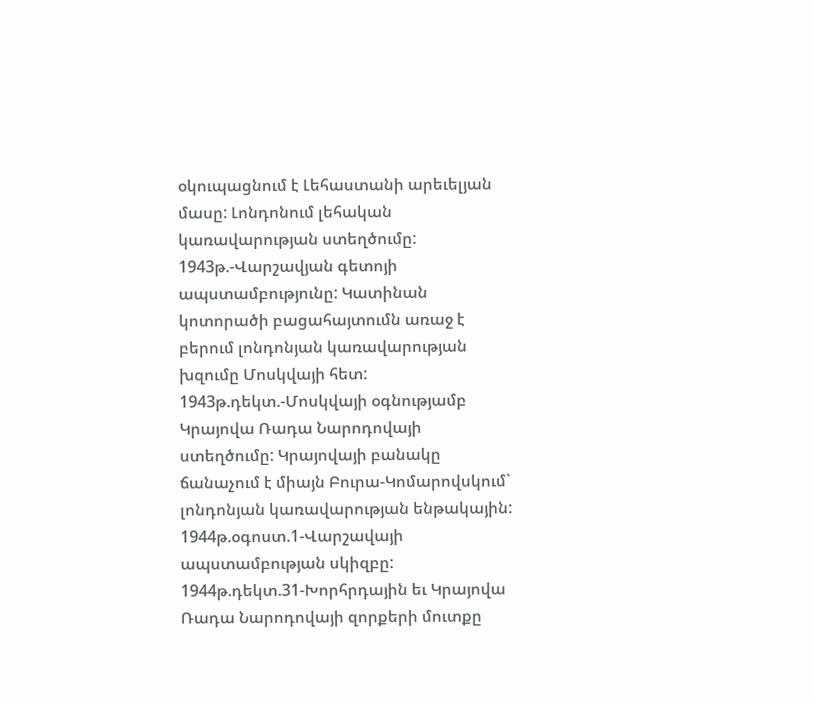օկուպացնում է Լեհաստանի արեւելյան մասը: Լոնդոնում լեհական կառավարության ստեղծումը:
1943թ.-Վարշավյան գետոյի ապստամբությունը: Կատինան կոտորածի բացահայտումն առաջ է բերում լոնդոնյան կառավարության խզումը Մոսկվայի հետ:
1943թ.դեկտ.-Մոսկվայի օգնությամբ Կրայովա Ռադա Նարոդովայի ստեղծումը: Կրայովայի բանակը ճանաչում է միայն Բուրա-Կոմարովսկում` լոնդոնյան կառավարության ենթակային:
1944թ.օգոստ.1-Վարշավայի ապստամբության սկիզբը:
1944թ.դեկտ.31-Խորհրդային եւ Կրայովա Ռադա Նարոդովայի զորքերի մուտքը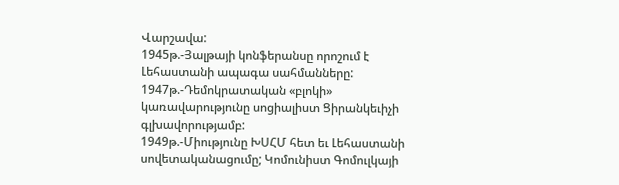Վարշավա:
1945թ.-Յալթայի կոնֆերանսը որոշում է Լեհաստանի ապագա սահմանները:
1947թ.-Դեմոկրատական «բլոկի» կառավարությունը սոցիալիստ Ցիրանկեւիչի գլխավորությամբ:
1949թ.-Միությունը ԽՍՀՄ հետ եւ Լեհաստանի սովետականացումը; Կոմունիստ Գոմուլկայի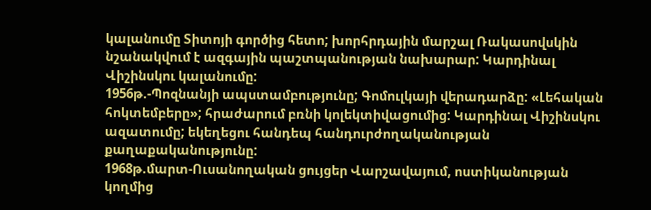կալանումը Տիտոյի գործից հետո; խորհրդային մարշալ Ռակասովսկին նշանակվում է ազգային պաշտպանության նախարար: Կարդինալ Վիշինսկու կալանումը:
1956թ.-Պոզնանյի ապստամբությունը; Գոմուլկայի վերադարձը: «Լեհական հոկտեմբերը»; հրաժարում բռնի կոլեկտիվացումից: Կարդինալ Վիշինսկու ազատումը; եկեղեցու հանդեպ հանդուրժողականության քաղաքականությունը:
1968թ.մարտ-Ուսանողական ցույցեր Վարշավայում, ոստիկանության կողմից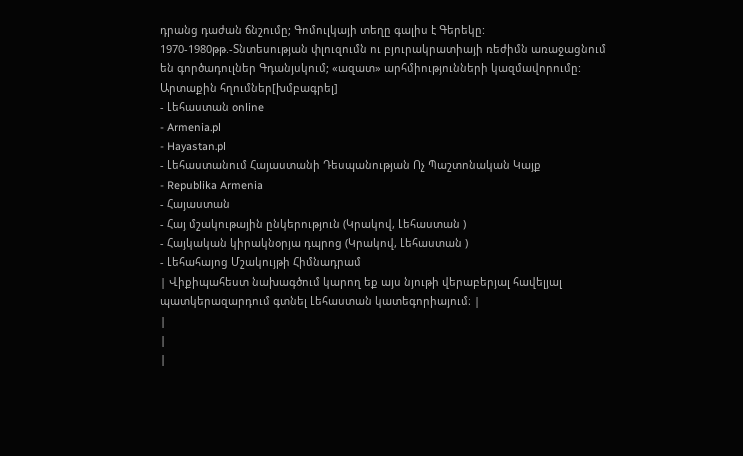դրանց դաժան ճնշումը; Գոմուլկայի տեղը գալիս է Գերեկը:
1970-1980թթ.-Տնտեսության փլուզումն ու բյուրակրատիայի ռեժիմն առաջացնում են գործադուլներ Գդանյսկում; «ազատ» արհմիությունների կազմավորումը:
Արտաքին հղումներ[խմբագրել]
- Լեհաստան online
- Armenia.pl
- Hayastan.pl
- Լեհաստանում Հայաստանի Դեսպանության Ոչ Պաշտոնական Կայք
- Republika Armenia
- Հայաստան
- Հայ մշակութային ընկերություն (Կրակով, Լեհաստան )
- Հայկական կիրակնօրյա դպրոց (Կրակով, Լեհաստան )
- Լեհահայոց Մշակույթի Հիմնադրամ
| Վիքիպահեստ նախագծում կարող եք այս նյութի վերաբերյալ հավելյալ պատկերազարդում գտնել Լեհաստան կատեգորիայում։ |
|
|
|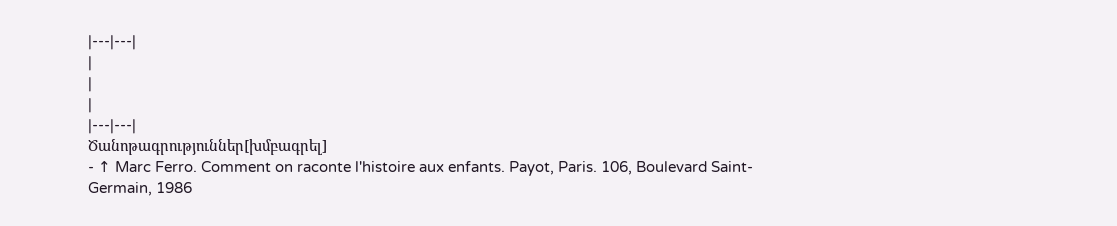|---|---|
|
|
|
|---|---|
Ծանոթագրություններ[խմբագրել]
- ↑ Marc Ferro. Comment on raconte l'histoire aux enfants. Payot, Paris. 106, Boulevard Saint-Germain, 1986